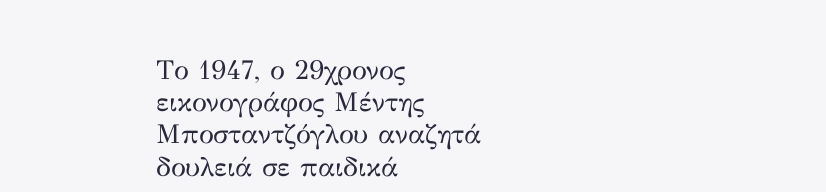Το 1947, ο 29χρονος εικονογράφος Μέντης Μποσταντζόγλου αναζητά δουλειά σε παιδικά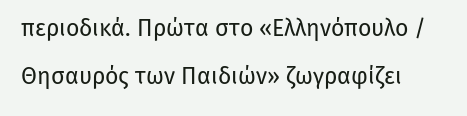περιοδικά. Πρώτα στο «Ελληνόπουλο / Θησαυρός των Παιδιών» ζωγραφίζει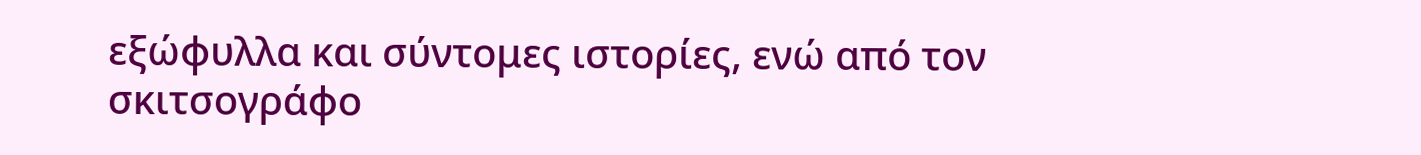εξώφυλλα και σύντομες ιστορίες, ενώ από τον σκιτσογράφο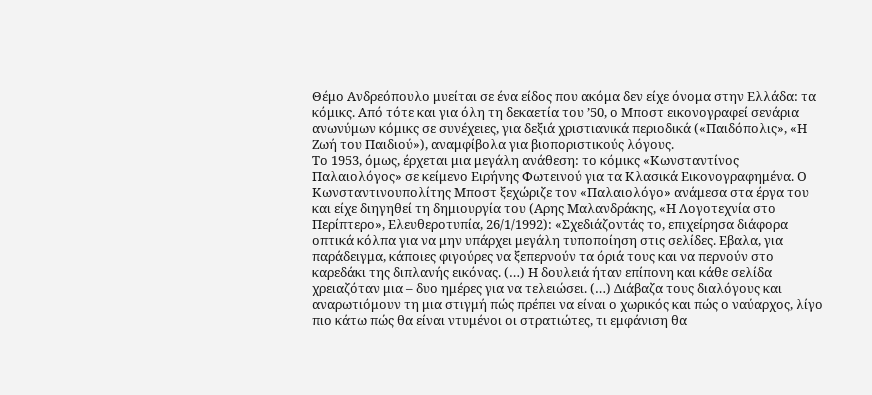Θέμο Ανδρεόπουλο μυείται σε ένα είδος που ακόμα δεν είχε όνομα στην Ελλάδα: τα κόμικς. Από τότε και για όλη τη δεκαετία του ’50, ο Μποστ εικονογραφεί σενάρια ανωνύμων κόμικς σε συνέχειες, για δεξιά χριστιανικά περιοδικά («Παιδόπολις», «Η Ζωή του Παιδιού»), αναμφίβολα για βιοποριστικούς λόγους.
Το 1953, όμως, έρχεται μια μεγάλη ανάθεση: το κόμικς «Κωνσταντίνος Παλαιολόγος» σε κείμενο Ειρήνης Φωτεινού για τα Κλασικά Εικονογραφημένα. Ο Κωνσταντινουπολίτης Μποστ ξεχώριζε τον «Παλαιολόγο» ανάμεσα στα έργα του και είχε διηγηθεί τη δημιουργία του (Αρης Μαλανδράκης, «Η Λογοτεχνία στο Περίπτερο», Ελευθεροτυπία, 26/1/1992): «Σχεδιάζοντάς το, επιχείρησα διάφορα οπτικά κόλπα για να μην υπάρχει μεγάλη τυποποίηση στις σελίδες. Εβαλα, για παράδειγμα, κάποιες φιγούρες να ξεπερνούν τα όριά τους και να περνούν στο καρεδάκι της διπλανής εικόνας. (…) Η δουλειά ήταν επίπονη και κάθε σελίδα χρειαζόταν μια – δυο ημέρες για να τελειώσει. (…) Διάβαζα τους διαλόγους και αναρωτιόμουν τη μια στιγμή πώς πρέπει να είναι ο χωρικός και πώς ο ναύαρχος, λίγο πιο κάτω πώς θα είναι ντυμένοι οι στρατιώτες, τι εμφάνιση θα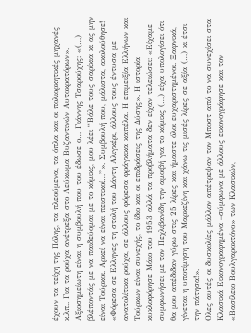έχουν τα τείχη της Πόλης, τα πλεούμενα, τα όπλα και οι πολιορκητικές μηχανές κ.λπ.. Για τα ρούχα ανέτρεξα στο Λεύκωμα Βυζαντινών Αυτοκρατόρων».
Αξιοσημείωτη είναι η συμβουλή που του έδωσε ο… Γιάννης Τσαρούχης: «(…) βλέποντάς με να παιδεύομαι με το κόμικς, μου λέει “Βάλε τους σαρίκια κι ας μην είναι Τούρκοι. Αρκεί να είναι πειστικοί…”». Συμβουλή που, μάλιστα, ακολούθησε! «Φόρεσα σε Ελληνες τη στολή του Δάντη Αλιγκέρι, άλλους τους έντυσα με ανατολίτικα ρούχα, σε άλλους φόρεσα φράγκικα καπέλα. Η επιμειξία Ελλήνων και Τούρκων είναι συνεχής, το ίδιο και οι επιδράσεις της Δύσης». Η ιστορία κυκλοφόρησε Μάιο του 1953 αλλά τα προβλήματα δεν είχαν τελειώσει: «Είχαμε συμφωνήσει με τον Πεχλιβανίδη την αμοιβή για το κόμικς (…) είχα υπολογίσει ότι θα μου απέδιδαν γύρω στις 25 λίρες και ήμαστε όλοι ευχαριστημένοι. Ξαφνικά, γίνεται η υποτίμηση του Μαρκεζίνη και χάνω τις μισές λίρες σε αξία (…) κι έτσι την πάτησα!».
Ολες αυτές οι δυσκολίες μάλλον απέτρεψαν τον Μποστ από το να συνεχίσει στα Κλασικά Εικονογραφημένα –σύμφωνα με άλλους εικονογράφησε και τον «Βασίλειο Βουλγαροκτόνο» των Κλασικών,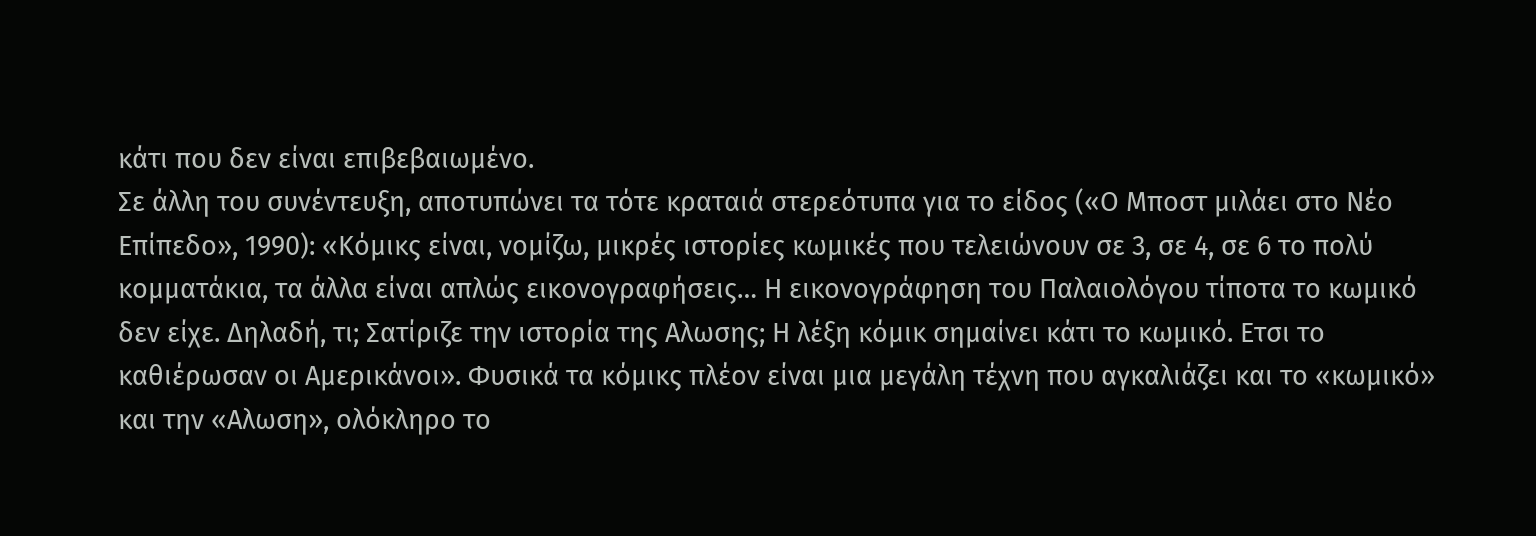κάτι που δεν είναι επιβεβαιωμένο.
Σε άλλη του συνέντευξη, αποτυπώνει τα τότε κραταιά στερεότυπα για το είδος («Ο Μποστ μιλάει στο Νέο Επίπεδο», 1990): «Κόμικς είναι, νομίζω, μικρές ιστορίες κωμικές που τελειώνουν σε 3, σε 4, σε 6 το πολύ κομματάκια, τα άλλα είναι απλώς εικονογραφήσεις… Η εικονογράφηση του Παλαιολόγου τίποτα το κωμικό δεν είχε. Δηλαδή, τι; Σατίριζε την ιστορία της Αλωσης; Η λέξη κόμικ σημαίνει κάτι το κωμικό. Ετσι το καθιέρωσαν οι Αμερικάνοι». Φυσικά τα κόμικς πλέον είναι μια μεγάλη τέχνη που αγκαλιάζει και το «κωμικό» και την «Αλωση», ολόκληρο το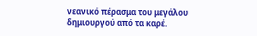νεανικό πέρασμα του μεγάλου δημιουργού από τα καρέ.